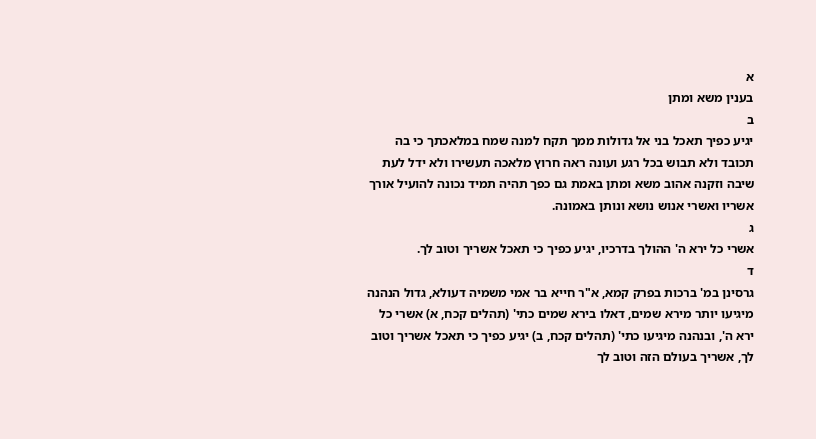א
בענין משא ומתן
ב
יגיע כפיך תאכל בני אל גדולות ממך תקח למנה שמח במלאכתך כי בה תכובד ולא תבוש בכל רגע ועונה ראה חרוץ מלאכה תעשירו ולא ידל לעת שיבה וזקנה אהוב משא ומתן באמת גם כפך תהיה תמיד נכונה להועיל אורך אשריו ואשרי אנוש נושא ונותן באמונה.
ג
אשרי כל ירא ה' ההולך בדרכיו, יגיע כפיך כי תאכל אשריך וטוב לך.
ד
גרסינן במ' ברכות בפרק קמא, א"ר חייא בר אמי משמיה דעולא, גדול הנהנה מיגיעו יותר מירא שמים, דאלו בירא שמים כתי' (תהלים קכח, א) אשרי כל ירא ה', ובנהנה מיגיעו כתי' (תהלים קכח, ב) יגיע כפיך כי תאכל אשריך וטוב לך, אשריך בעולם הזה וטוב לך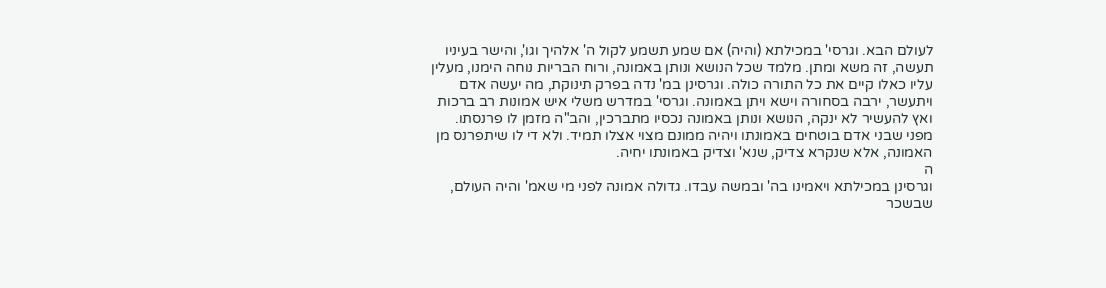לעולם הבא. וגרסי' במכילתא (והיה) אם שמע תשמע לקול ה' אלהיך וגו', והישר בעיניו תעשה, זה משא ומתן. מלמד שכל הנושא ונותן באמונה, ורוח הבריות נוחה הימנו, מעלין עליו כאלו קיים את כל התורה כולה. וגרסינן במ' נדה בפרק תינוקת, מה יעשה אדם ויתעשר, ירבה בסחורה וישא ויתן באמונה. וגרסי' במדרש משלי איש אמונות רב ברכות ואץ להעשיר לא ינקה, הנושא ונותן באמונה נכסיו מתברכין, והב"ה מזמן לו פרנסתו. מפני שבני אדם בוטחים באמונתו ויהיה ממונם מצוי אצלו תמיד. ולא די לו שיתפרנס מן האמונה, אלא שנקרא צדיק, שנא' וצדיק באמונתו יחיה.
ה
וגרסינן במכילתא ויאמינו בה' ובמשה עבדו. גדולה אמונה לפני מי שאמ' והיה העולם, שבשכר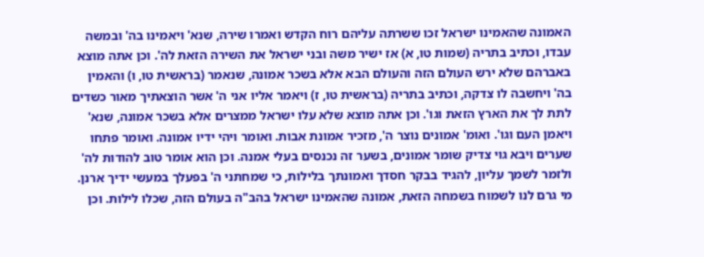האמונה שהאמינו ישראל זכו ששרתה עליהם רוח הקדש ואמרו שירה, שנא' ויאמינו בה' ובמשה עבדו, וכתיב בתריה (שמות טו, א) אז ישיר משה ובני ישראל את השירה הזאת לה'. וכן אתה מוצא באברהם שלא ירש העולם הזה והעולם הבא אלא בשכר אמונה, שנאמר (בראשית טו, ו) והאמין בה' ויחשבה לו צדקה, וכתיב בתריה (בראשית טו, ז) ויאמר אליו אני ה' אשר הוצאתיך מאור כשדים לתת לך את הארץ הזאת וגו'. וכן אתה מוצא שלא עלו ישראל ממצרים אלא בשכר אמונה, שנא' ויאמן העם וגו'. ואומ' אמונים נוצר ה', מזכיר אמונת אבות. ואומר ויהי ידיו אמונה. ואומר פתחו שערים ויבא גוי צדיק שומר אמונים, בשער זה נכנסים בעלי אמנה. וכן הוא אומר טוב להודות לה' ולזמר לשמך עליון, להגיד בבקר חסדך ואמונתך בלילות, כי שמחתני ה' בפעלך במעשי ידיך ארנן. מי גרם לנו לשמוח בשמחה הזאת, אמונה שהאמינו ישראל בהב"ה בעולם הזה, שכלו לילות. וכן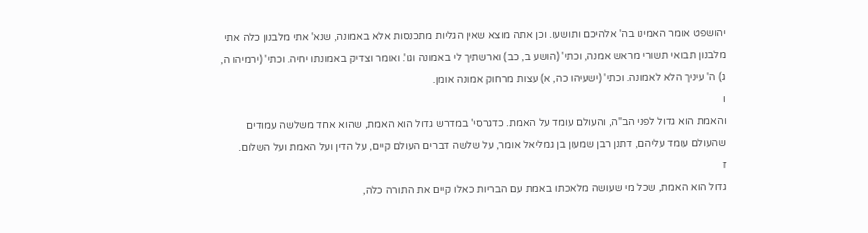יהושפט אומר האמינו בה' אלהיכם ותושעו. וכן אתה מוצא שאין הגליות מתכנסות אלא באמונה, שנא' אתי מלבנון כלה אתי מלבנון תבואי תשורי מראש אמנה, וכתי' (הושע ב, כב) וארשתיך לי באמונה וגו'. ואומר וצדיק באמונתו יחיה. וכתי' (ירמיהו ה, ג) ה' עיניך הלא לאמונה. וכתי' (ישעיהו כה, א) עצות מרחוק אמונה אומן.
ו
והאמת הוא גדול לפני הב"ה, והעולם עומד על האמת. כדגרסי' במדרש גדול הוא האמת, שהוא אחד משלשה עמודים שהעולם עומד עליהם, דתנן רבן שמעון בן גמליאל אומר, על שלשה דברים העולם קיים, על הדין ועל האמת ועל השלום.
ז
גדול הוא האמת, שכל מי שעושה מלאכתו באמת עם הבריות כאלו קיים את התורה כלה,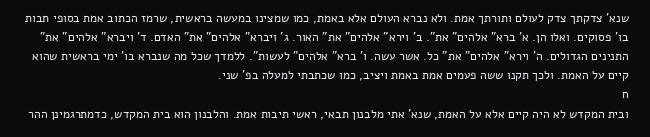שנא' צדקתך צדק לעולם ותורתך אמת. ולא נברא העולם אלא באמת, כמו שמצינו במעשה בראשית, שרמז הכתוב אמת בסופי תבות בו' פסוקים. ואלו הן. א' ברא" אלהים" את". ב' וירא" אלהים" את" האור. ג' ויברא" אלהים" את" האדם. ד' ויברא" אלהים" את" התנינים הגדולים. ה' וירא" אלהים" את" כל. אשר עשה. ו' ברא" אלהים" לעשות". ללמדך שכל מה שנברא בו' ימי בראשית שהוא קיים על האמת. ולכך תקנו ששה פעמים אמת באמת ויציב, כמו שכתבתי למעלה בפ' שני.
ח
ובית המקדש לא היה קיים אלא על האמת, שנא' אתי מלבנון תבאי, ראשי תיבות אמת. והלבנון הוא בית המקדש, כדמתרגמינן ההר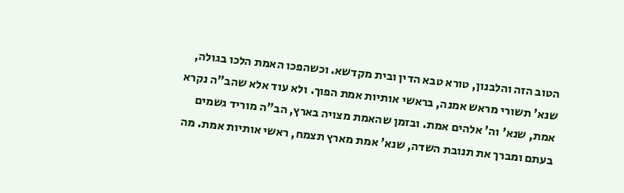הטוב הזה והלבנון, טורא טבא הדין ובית מקדשא. וכשהפכו האמת הלכו בגולה, שנא' תשורי מראש אמנה, בראשי אותיות אמת הפוך. ולא עוד אלא שהב"ה נקרא אמת, שנא' וה' אלהים אמת. ובזמן שהאמת מצויה בארץ, הב"ה מוריד גשמים בעתם ומברך את תנובת השדה, שנא' אמת מארץ תצמח, ראשי אותיות אמת. מה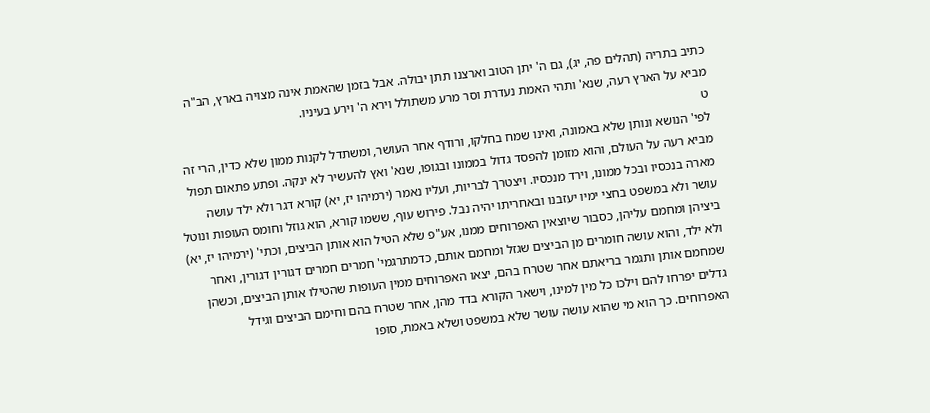כתיב בתריה (תהלים פה, יג), גם ה' יתן הטוב וארצנו תתן יבולה. אבל בזמן שהאמת אינה מצויה בארץ, הב"ה מביא על הארץ רעה, שנא' ותהי האמת נעדרת וסר מרע משתולל וירא ה' וירע בעיניו.
ט
לפי' הנושא ונותן שלא באמונה, ואינו שמח בחלקו, ורודף אחר העושר, ומשתדל לקנות ממון שלא כדין, הרי זה מביא רעה על העולם, והוא מזומן להפסד גדול בממונו ובגופו, שנא' ואץ להעשיר לא ינקה. ופתע פתאום תפול מארה בנכסיו ובכל ממונו, וירד מנכסיו. ויצטרך לבריות, ועליו נאמר (ירמיהו יז, יא) קורא דגר ולא ילד עושה עושר ולא במשפט בחצי ימיו יעזבנו ובאחריתו יהיה נבל. פירוש עוף, ששמו קורא, הוא גוזל וחומס העופות ונוטל ביציהן ומחמם עליהן, כסבור שיוצאין האפרוחים ממנו, אע"פ שלא הטיל הוא אותן הביצים, וכתי' (ירמיהו יז, יא) ולא ילד, והוא עושה חומרים מן הביצים שגזל ומחמם אותם, כדמתרגמי' חמרים חמרים דגורין דגורין, ואחר שמחמם אותן ותגמר בריאתם אחר שטרח בהם, יצאו האפרוחים ממין העופות שהטילו אותן הביצים, וכשהן גדלים יפרחו להם וילכו כל מין למינו, וישאר הקורא בדד מהן, אחר שטרח בהם וחימם הביצים וגידל האפרוחים. כך הוא מי שהוא עושה עושר שלא במשפט ושלא באמת, סופו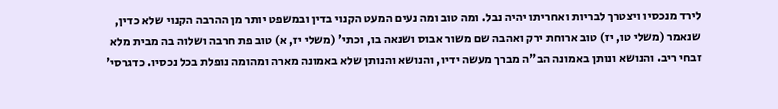לירד מנכסיו ויצטרך לבריות ואחריתו יהיה נבל. ומה טוב ומה נעים המעט הקנוי בדין ובמשפט יותר מן ההרבה הקנוי שלא כדין, שנאמר (משלי טו, יז) טוב ארוחת ירק ואהבה שם משור אבוס ושנאה בו, וכתי' (משלי יז, א) טוב פת חרבה ושלוה בה מבית מלא זבחי ריב. והנושא ונותן באמונה הב"ה מברך מעשה ידיו, והנושא והנותן שלא באמונה מארה ומהומה נופלת בכל נכסיו. כדגרסי'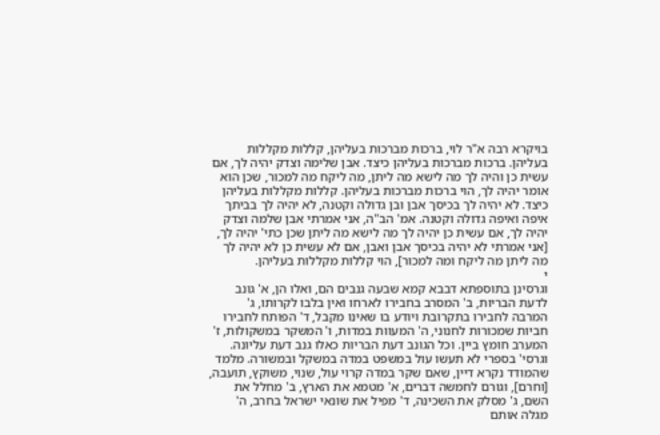בויקרא רבה א"ר לוי, ברכות מברכות בעליהן, קללות מקללות בעליהן. ברכות מברכות בעליהן כיצד. אבן שלימה וצדק יהיה לך, אם עשית כן והיה לך מה לישא מה ליתן, מה ליקח מה למכור, שכן הוא אומר יהיה לך, הוי ברכות מברכות בעליהן. קללות מקללות בעליהן כיצד. לא יהיה לך בכיסך אבן ובן גדולה וקטנה, לא יהיה לך בביתך איפה ואיפה גדולה וקטנה. אמ' הב"ה, אני אמרתי אבן שלמה וצדק יהיה לך, אם עשית כן יהיה לך מה לישא מה ליתן שכן כתי' יהיה לך, [אני אמרתי לא יהיה בכיסך אבן ואבן, אם לא עשית כן לא יהיה לך מה ליתן מה ליקח ומה למכור], הוי קללות מקללות בעליהן.
י
וגרסינן בתוספתא דבבא קמא שבעה גנבים הם, ואלו הן, א' גונב לדעת הבריות, ב' המסרב בחבירו לארחו ואין בלבו לקרותו, ג' המרבה לחבירו בתקרובת ויודע בו שאינו מקבל, ד' הפותח לחבירו חביות שמכורות לחנוני, ה' המעוות במדות, ו' המשקר במשקולות, ז' המערב חומץ ביין. וכל הגונב דעת הבריות כאלו גנב דעת עליונה. וגרסי' בספרי לא תעשו עול במשפט במדה במשקל ובמשורה. מלמד שהמודד נקרא דיין, שאם שקר במדה קרוי עול, שנוי, משוקץ, תועבה, [וחרם], וגורם לחמשה דברים, א' מטמא את הארץ, ב' מחלל את השם, ג' מסלק את השכינה, ד' מפיל את שונאי ישראל בחרב, ה' מגלה אותם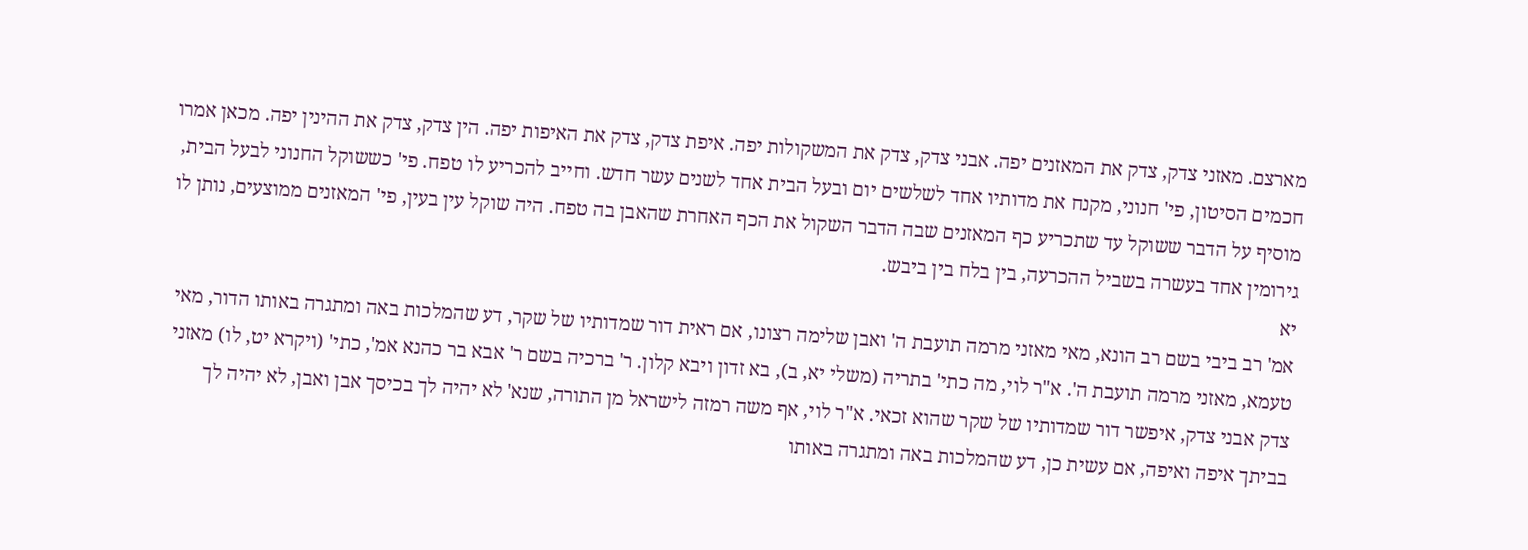מארצם. מאזני צדק, צדק את המאזנים יפה. אבני צדק, צדק את המשקולות יפה. איפת צדק, צדק את האיפות יפה. הין צדק, צדק את ההינין יפה. מכאן אמרו חכמים הסיטון, פי' חנוני, מקנח את מדותיו אחד לשלשים יום ובעל הבית אחד לשנים עשר חדש. וחייב להכריע לו טפח. פי' כששוקל החנוני לבעל הבית, מוסיף על הדבר ששוקל עד שתכריע כף המאזנים שבה הדבר השקול את הכף האחרת שהאבן בה טפח. היה שוקל עין בעין, פי' המאזנים ממוצעים, נותן לו גירומין אחד בעשרה בשביל ההכרעה, בין בלח בין ביבש.
יא
אמ' רב ביבי בשם רב הונא, מאי מאזני מרמה תועבת ה' ואבן שלימה רצונו, אם ראית דור שמדותיו של שקר, דע שהמלכות באה ומתגרה באותו הדור, מאי טעמא, מאזני מרמה תועבת ה'. א"ר לוי, מה כתי' בתריה (משלי יא, ב), בא זדון ויבא קלון. ר' ברכיה בשם ר' אבא בר כהנא אמ', כתי' (ויקרא יט, לו) מאזני צדק אבני צדק, איפשר דור שמדותיו של שקר שהוא זכאי. א"ר לוי, אף משה רמזה לישראל מן התורה, שנא' לא יהיה לך בכיסך אבן ואבן, לא יהיה לך בביתך איפה ואיפה, אם עשית כן, דע שהמלכות באה ומתגרה באותו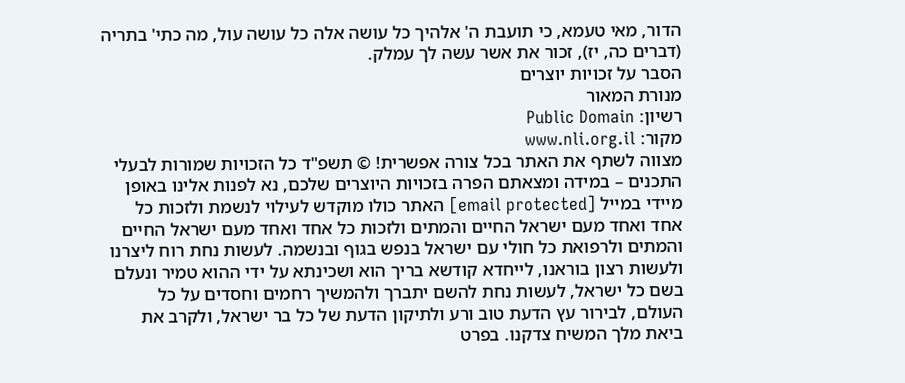הדור, מאי טעמא, כי תועבת ה' אלהיך כל עושה אלה כל עושה עול, מה כתי' בתריה (דברים כה, יז), זכור את אשר עשה לך עמלק.
הסבר על זכויות יוצרים
מנורת המאור
רשיון: Public Domain
מקור: www.nli.org.il
מצווה לשתף את האתר בכל צורה אפשרית! © תשפ"ד כל הזכויות שמורות לבעלי התכנים – במידה ומצאתם הפרה בזכויות היוצרים שלכם, נא לפנות אלינו באופן מיידי במייל [email protected] האתר כולו מוקדש לעילוי לנשמת ולזכות כל אחד ואחד מעם ישראל החיים והמתים ולזכות כל אחד ואחד מעם ישראל החיים והמתים ולרפואת כל חולי עם ישראל בנפש בגוף ובנשמה. לעשות נחת רוח ליצרנו ולעשות רצון בוראנו, לייחדא קודשא בריך הוא ושכינתא על ידי ההוא טמיר ונעלם בשם כל ישראל, לעשות נחת להשם יתברך ולהמשיך רחמים וחסדים על כל העולם, לבירור עץ הדעת טוב ורע ולתיקון הדעת של כל בר ישראל, ולקרב את ביאת מלך המשיח צדקנו. בפרט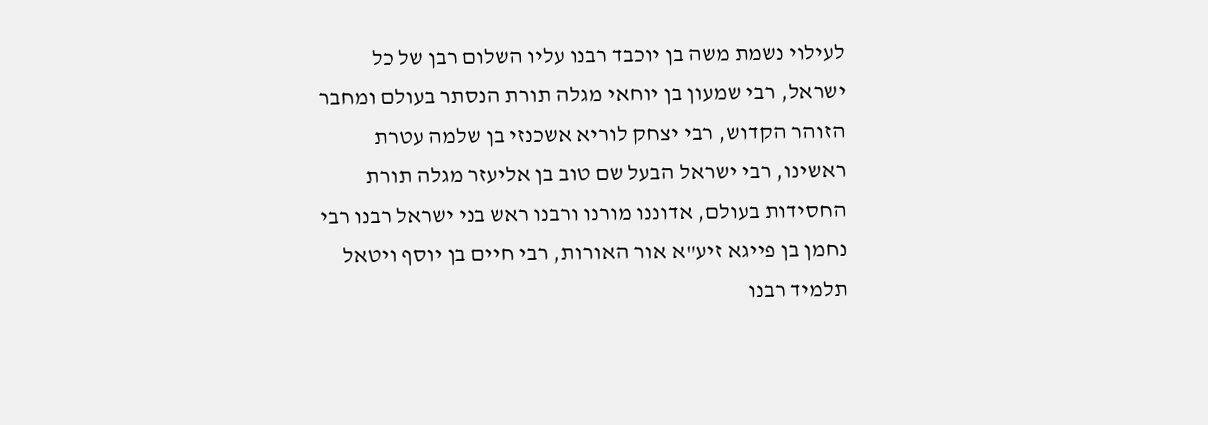לעילוי נשמת משה בן יוכבד רבנו עליו השלום רבן של כל ישראל, רבי שמעון בן יוחאי מגלה תורת הנסתר בעולם ומחבר הזוהר הקדוש, רבי יצחק לוריא אשכנזי בן שלמה עטרת ראשינו, רבי ישראל הבעל שם טוב בן אליעזר מגלה תורת החסידות בעולם, אדוננו מורנו ורבנו ראש בני ישראל רבנו רבי נחמן בן פייגא זיע"א אור האורות, רבי חיים בן יוסף ויטאל תלמיד רבנו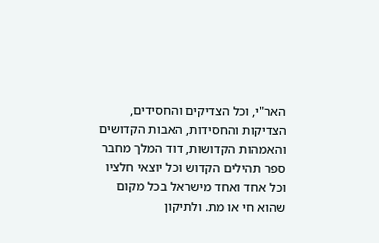האר"י, וכל הצדיקים והחסידים, הצדיקות והחסידות, האבות הקדושים והאמהות הקדושות, דוד המלך מחבר ספר תהילים הקדוש וכל יוצאי חלציו וכל אחד ואחד מישראל בכל מקום שהוא חי או מת. ולתיקון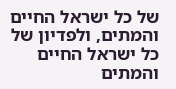של כל ישראל החיים והמתים, ולפדיון של כל ישראל החיים והמתים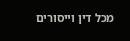מכל דין וייסורים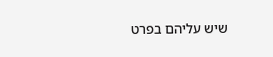שיש עליהם בפרט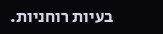בעיות רוחניות.